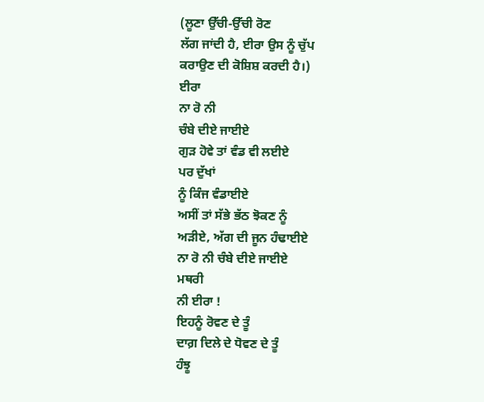(ਲੂਣਾ ਉੱਚੀ-ਉੱਚੀ ਰੋਣ
ਲੱਗ ਜਾਂਦੀ ਹੈ, ਈਰਾ ਉਸ ਨੂੰ ਚੁੱਪ
ਕਰਾਉਣ ਦੀ ਕੋਸ਼ਿਸ਼ ਕਰਦੀ ਹੈ।)
ਈਰਾ
ਨਾ ਰੋ ਨੀ
ਚੰਬੇ ਦੀਏ ਜਾਈਏ
ਗੁੜ ਹੋਵੇ ਤਾਂ ਵੰਡ ਵੀ ਲਈਏ
ਪਰ ਦੁੱਖਾਂ
ਨੂੰ ਕਿੰਜ ਵੰਡਾਈਏ
ਅਸੀਂ ਤਾਂ ਸੱਭੇ ਭੱਠ ਝੋਕਣ ਨੂੰ
ਅੜੀਏ, ਅੱਗ ਦੀ ਜੂਨ ਹੰਢਾਈਏ
ਨਾ ਰੋ ਨੀ ਚੰਬੇ ਦੀਏ ਜਾਈਏ
ਮਥਰੀ
ਨੀ ਈਰਾ !
ਇਹਨੂੰ ਰੋਵਣ ਦੇ ਤੂੰ
ਦਾਗ਼ ਦਿਲੇ ਦੇ ਧੋਵਣ ਦੇ ਤੂੰ
ਹੰਝੂ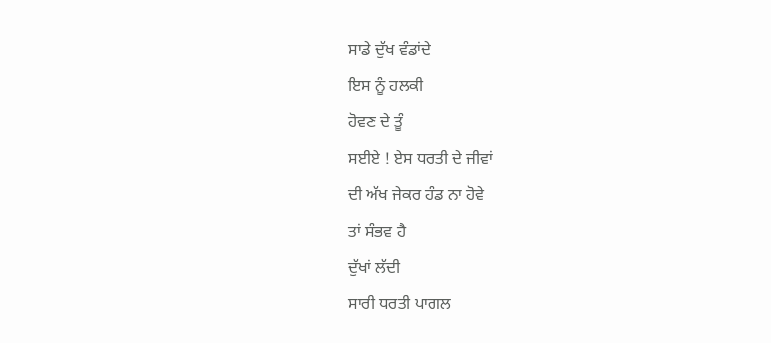ਸਾਡੇ ਦੁੱਖ ਵੰਡਾਂਦੇ
ਇਸ ਨੂੰ ਹਲਕੀ
ਹੋਵਣ ਦੇ ਤੂੰ
ਸਈਏ ! ਏਸ ਧਰਤੀ ਦੇ ਜੀਵਾਂ
ਦੀ ਅੱਖ ਜੇਕਰ ਹੰਡ ਨਾ ਹੋਵੇ
ਤਾਂ ਸੰਭਵ ਹੈ
ਦੁੱਖਾਂ ਲੱਦੀ
ਸਾਰੀ ਧਰਤੀ ਪਾਗਲ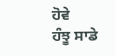ਹੋਵੇ
ਹੰਝੂ ਸਾਡੇ